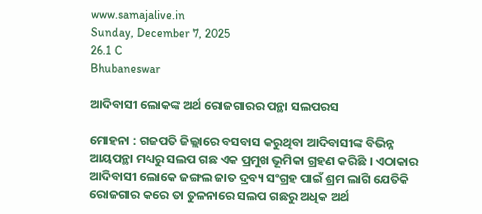www.samajalive.in
Sunday, December 7, 2025
26.1 C
Bhubaneswar

ଆଦିବାସୀ ଲୋକଙ୍କ ଅର୍ଥ ରୋଜଗାରର ପନ୍ଥା ସଲପରସ

ମୋହନା : ଗଜପତି ଜିଲ୍ଲାରେ ବସବାସ କରୁଥିବା ଆଦିବାସୀଙ୍କ ବିଭିନ୍ନ ଆୟପନ୍ଥା ମଧ୍ୟରୁ ସଲପ ଗଛ ଏକ ପ୍ରମୁଖ ଭୂମିକା ଗ୍ରହଣ କରିଛି । ଏଠାକାର ଆଦିବାସୀ ଲୋକେ ଜଙ୍ଗଲ ଜାତ ଦ୍ରବ୍ୟ ସଂଗ୍ରହ ପାଇଁ ଶ୍ରମ ଲାଗି ଯେତିକି ରୋଜଗାର କରେ ତା ତୁଳନାରେ ସଲପ ଗଛରୁ ଅଧିକ ଅର୍ଥ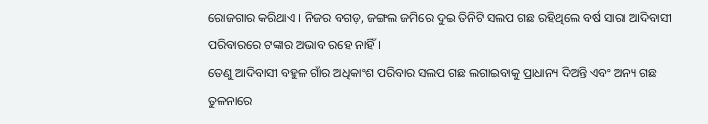ରୋଜଗାର କରିଥାଏ । ନିଜର ବଗଡ଼, ଜଙ୍ଗଲ ଜମିରେ ଦୁଇ ତିନିଟି ସଲପ ଗଛ ରହିଥିଲେ ବର୍ଷ ସାରା ଆଦିବାସୀ ପରିବାରରେ ଟଙ୍କାର ଅଭାବ ରହେ ନାହିଁ ।
ତେଣୁ ଆଦିବାସୀ ବହୁଳ ଗାଁର ଅଧିକାଂଶ ପରିବାର ସଲପ ଗଛ ଲଗାଇବାକୁ ପ୍ରାଧାନ୍ୟ ଦିଅନ୍ତି ଏବଂ ଅନ୍ୟ ଗଛ ତୁଳନାରେ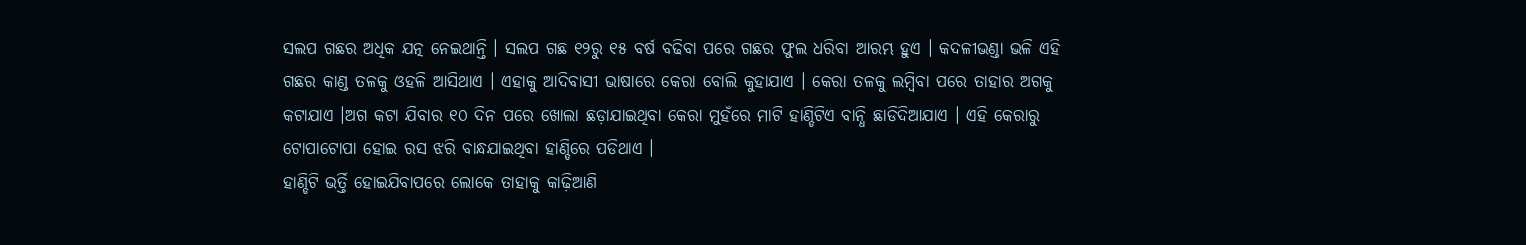ସଲପ ଗଛର ଅଧିକ ଯତ୍ନ ନେଇଥାନ୍ତି । ସଲପ ଗଛ ୧୨ରୁ ୧୫ ବର୍ଷ ବଢିବା ପରେ ଗଛର ଫୁଲ ଧରିବା ଆରମ୍ଭ ହୁଏ । କଦଳୀଭଣ୍ଡା ଭଳି ଏହି ଗଛର କାଣ୍ଡ ତଳକୁ ଓହଳି ଆସିଥାଏ । ଏହାକୁ ଆଦିବାସୀ ଭାଷାରେ କେରା ବୋଲି କୁହାଯାଏ । କେରା ତଳକୁ ଲମ୍ବିବା ପରେ ତାହାର ଅଗକୁ କଟାଯାଏ ।ଅଗ କଟା ଯିବାର ୧୦ ଦିନ ପରେ ଖୋଲା ଛଡ଼ାଯାଇଥିବା କେରା ମୁହଁରେ ମାଟି ହାଣ୍ଡିଟିଏ ବାନ୍ଧି ଛାଡିଦିଆଯାଏ । ଏହି କେରାରୁ ଟୋପାଟୋପା ହୋଇ ରସ ଝରି ବାନ୍ଧଯାଇଥିବା ହାଣ୍ଡିରେ ପଡିଥାଏ ।
ହାଣ୍ଡିଟି ଭର୍ତ୍ତି ହୋଇଯିବାପରେ ଲୋକେ ତାହାକୁ କାଢ଼ିଆଣି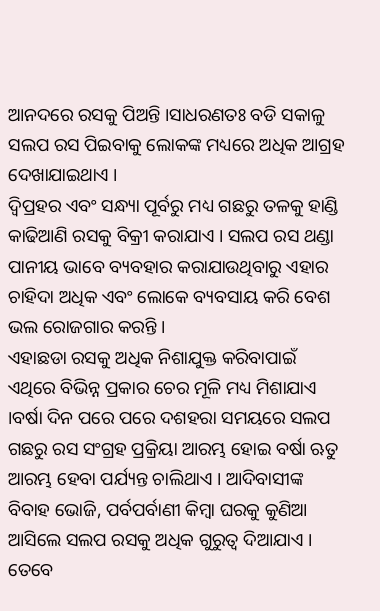ଆନଦରେ ରସକୁ ପିଅନ୍ତି ।ସାଧରଣତଃ ବଡି ସକାଳୁ ସଲପ ରସ ପିଇବାକୁ ଲୋକଙ୍କ ମଧ୍ୟରେ ଅଧିକ ଆଗ୍ରହ ଦେଖାଯାଇଥାଏ ।
ଦ୍ୱିପ୍ରହର ଏବଂ ସନ୍ଧ୍ୟା ପୂର୍ବରୁ ମଧ୍ୟ ଗଛରୁ ତଳକୁ ହାଣ୍ଡି କାଢିଆଣି ରସକୁ ବିକ୍ରୀ କରାଯାଏ । ସଲପ ରସ ଥଣ୍ଡା ପାନୀୟ ଭାବେ ବ୍ୟବହାର କରାଯାଉଥିବାରୁ ଏହାର ଚାହିଦା ଅଧିକ ଏବଂ ଲୋକେ ବ୍ୟବସାୟ କରି ବେଶ ଭଲ ରୋଜଗାର କରନ୍ତି ।
ଏହାଛଡା ରସକୁ ଅଧିକ ନିଶାଯୁକ୍ତ କରିବାପାଇଁ ଏଥିରେ ବିଭିନ୍ନ ପ୍ରକାର ଚେର ମୂଳି ମଧ୍ୟ ମିଶାଯାଏ ।ବର୍ଷା ଦିନ ପରେ ପରେ ଦଶହରା ସମୟରେ ସଲପ ଗଛରୁ ରସ ସଂଗ୍ରହ ପ୍ରକ୍ରିୟା ଆରମ୍ଭ ହୋଇ ବର୍ଷା ଋତୁ ଆରମ୍ଭ ହେବା ପର୍ଯ୍ୟନ୍ତ ଚାଲିଥାଏ । ଆଦିବାସୀଙ୍କ ବିବାହ ଭୋଜି, ପର୍ବପର୍ବାଣୀ କିମ୍ବା ଘରକୁ କୁଣିଆ ଆସିଲେ ସଲପ ରସକୁ ଅଧିକ ଗୁରୁତ୍ୱ ଦିଆଯାଏ । ତେବେ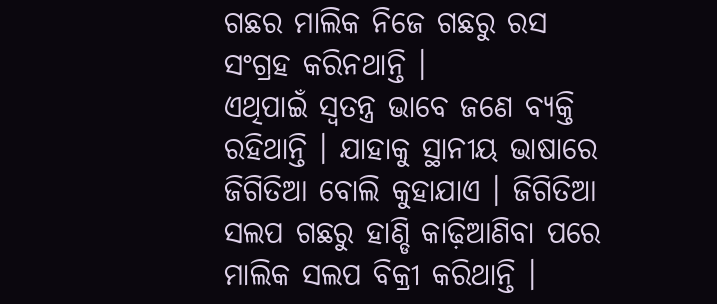ଗଛର ମାଲିକ ନିଜେ ଗଛରୁ ରସ ସଂଗ୍ରହ କରିନଥାନ୍ତି ।
ଏଥିପାଇଁ ସ୍ୱତନ୍ତ୍ର ଭାବେ ଜଣେ ବ୍ୟକ୍ତି ରହିଥାନ୍ତି । ଯାହାକୁ ସ୍ଥାନୀୟ ଭାଷାରେ ଜିଗିତିଆ ବୋଲି କୁହାଯାଏ । ଜିଗିତିଆ ସଲପ ଗଛରୁ ହାଣ୍ଡି କାଢ଼ିଆଣିବା ପରେ ମାଲିକ ସଲପ ବିକ୍ରୀ କରିଥାନ୍ତି ।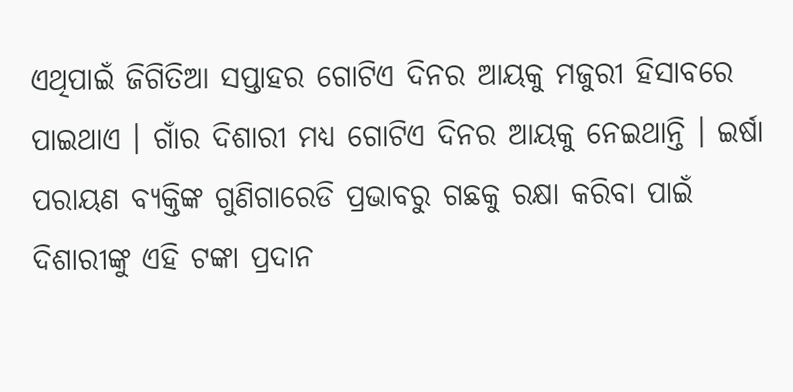ଏଥିପାଇଁ ଜିଗିତିଆ ସପ୍ତାହର ଗୋଟିଏ ଦିନର ଆୟକୁ ମଜୁରୀ ହିସାବରେ ପାଇଥାଏ । ଗାଁର ଦିଶାରୀ ମଧ୍ୟ ଗୋଟିଏ ଦିନର ଆୟକୁ ନେଇଥାନ୍ତି । ଇର୍ଷା ପରାୟଣ ବ୍ୟକ୍ତିଙ୍କ ଗୁଣିଗାରେଡି ପ୍ରଭାବରୁ ଗଛକୁ ରକ୍ଷା କରିବା ପାଇଁ ଦିଶାରୀଙ୍କୁ ଏହି ଟଙ୍କା ପ୍ରଦାନ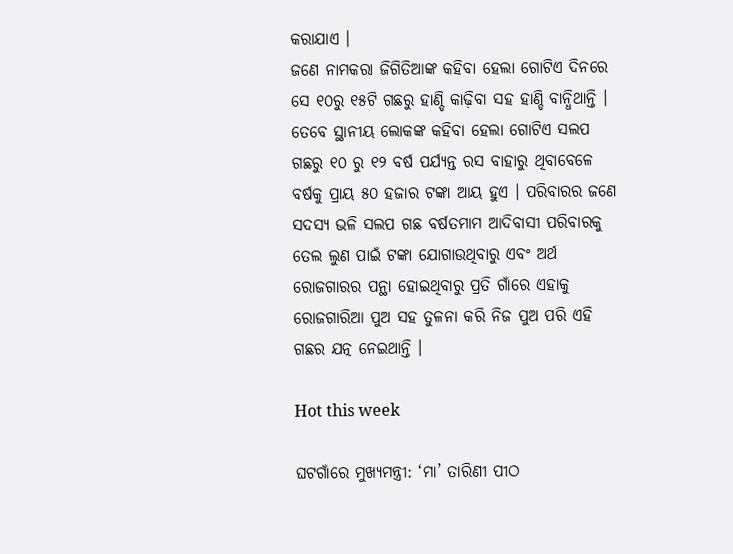କରାଯାଏ ।
ଜଣେ ନାମକରା ଜିଗିତିଆଙ୍କ କହିବା ହେଲା ଗୋଟିଏ ଦିନରେ ସେ ୧୦ରୁ ୧୫ଟି ଗଛରୁ ହାଣ୍ଡି କାଢ଼ିବା ସହ ହାଣ୍ଡି ବାନ୍ଧିଥାନ୍ତି । ତେବେ ସ୍ଥାନୀୟ ଲୋକଙ୍କ କହିବା ହେଲା ଗୋଟିଏ ସଲପ ଗଛରୁ ୧୦ ରୁ ୧୨ ବର୍ଷ ପର୍ଯ୍ୟନ୍ତ ରସ ବାହାରୁ ଥିବାବେଳେ ବର୍ଷକୁ ପ୍ରାୟ ୫୦ ହଜାର ଟଙ୍କା ଆୟ ହୁଏ । ପରିବାରର ଜଣେ ସଦସ୍ୟ ଭଳି ସଲପ ଗଛ ବର୍ଷତମାମ ଆଦିବାସୀ ପରିବାରକୁ ତେଲ ଲୁଣ ପାଇଁ ଟଙ୍କା ଯୋଗାଉଥିବାରୁ ଏବଂ ଅର୍ଥ ରୋଜଗାରର ପନ୍ଥା ହୋଇଥିବାରୁ ପ୍ରତି ଗାଁରେ ଏହାକୁ ରୋଜଗାରିଆ ପୁଅ ସହ ତୁଳନା କରି ନିଜ ପୁଅ ପରି ଏହି ଗଛର ଯତ୍ନ ନେଇଥାନ୍ତି ।

Hot this week

ଘଟଗାଁରେ ମୁଖ୍ୟମନ୍ତ୍ରୀ: ‘ମା’ ତାରିଣୀ ପୀଠ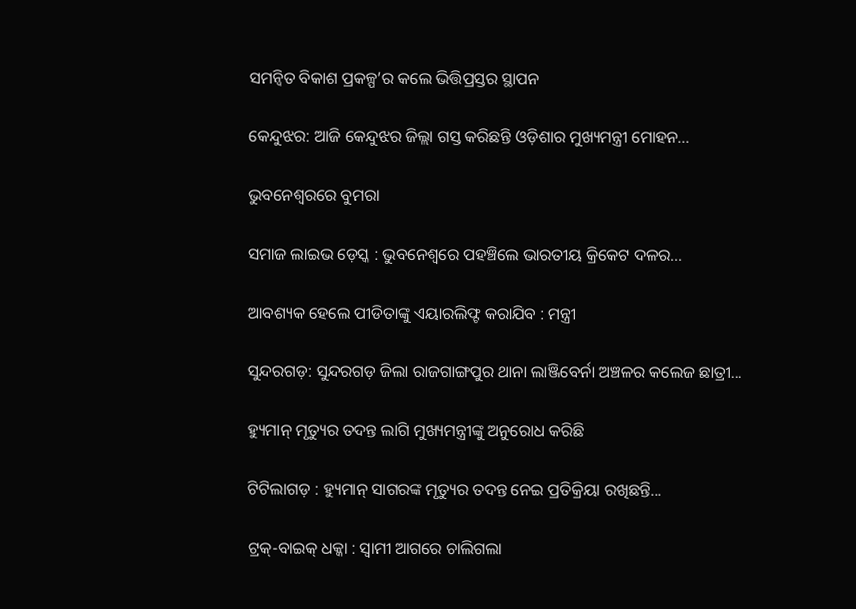ସମନ୍ବିତ ବିକାଶ ପ୍ରକଳ୍ପ’ର କଲେ ଭିତ୍ତିପ୍ରସ୍ତର ସ୍ଥାପନ

କେନ୍ଦୁଝର: ଆଜି କେନ୍ଦୁଝର ଜିଲ୍ଲା ଗସ୍ତ କରିଛନ୍ତି ଓଡ଼ିଶାର ମୁଖ୍ୟମନ୍ତ୍ରୀ ମୋହନ...

ଭୁବନେଶ୍ୱରରେ ବୁମରା

ସମାଜ ଲାଇଭ ଡ଼େସ୍କ : ଭୁବନେଶ୍ୱରେ ପହଞ୍ଚିଲେ ଭାରତୀୟ କ୍ରିକେଟ ଦଳର...

ଆବଶ୍ୟକ ହେଲେ ପୀଡିତାଙ୍କୁ ଏୟାରଲିଫ୍ଟ କରାଯିବ : ମନ୍ତ୍ରୀ

ସୁନ୍ଦରଗଡ଼: ସୁନ୍ଦରଗଡ଼ ଜିଲା ରାଜଗାଙ୍ଗପୁର ଥାନା ଲାଞ୍ଜିବେର୍ନା ଅଞ୍ଚଳର କଲେଜ ଛାତ୍ରୀ...

ହ୍ୟୁମାନ୍‌ ମୃତ୍ୟୁର ତଦନ୍ତ ଲାଗି ମୁଖ୍ୟମନ୍ତ୍ରୀଙ୍କୁ ଅନୁରୋଧ କରିଛି

ଟିଟିଲାଗଡ଼ : ହ୍ୟୁମାନ୍ ସାଗରଙ୍କ ମୃତ୍ୟୁର ତଦନ୍ତ ନେଇ ପ୍ରତିକ୍ରିୟା ରଖିଛନ୍ତି...

ଟ୍ରକ୍‌-ବାଇକ୍ ଧକ୍କା : ସ୍ଵାମୀ ଆଗରେ ଚାଲିଗଲା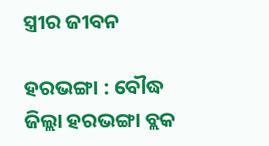ସ୍ତ୍ରୀର ଜୀବନ

ହରଭଙ୍ଗା : ବୌଦ୍ଧ ଜିଲ୍ଲା ହରଭଙ୍ଗା ବ୍ଲକ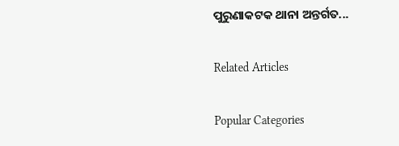ପୁରୁଣାକଟକ ଥାନା ଅନ୍ତର୍ଗତ...

Related Articles

Popular Categories